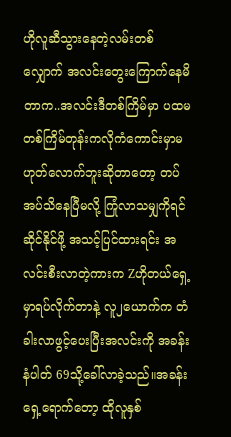ဟိုလူဆီသွားနေတဲ့လမ်းတစ်လျှောက် အလင်းတွေးကြောက်နေမိတာက..အလင်းဒီတစ်ကြိမ်မှာ ပထမတစ်ကြိမ်တုန်းကလိုကံကောင်းမှာမဟုတ်လောက်ဘူးဆိုတာတော့ တပ်အပ်သိနေပြီမလို့ ကြုံလာသမျှကိုရင်ဆိုင်နိုင်ဖို့ အသင့်ပြင်ထားရင်း အလင်းစီးလာတဲ့ကားက Zဟိုတယ်ရှေ့မှာရပ်လိုက်တာနဲ့ လူ၂ယောက်က တံခါးလာဖွင့်ပေးပြီးအလင်းကို အခန်းနံပါတ် 69သို့ခေါ်လာခဲ့သည်။အခန်းရှေ့ရောက်တော့ ထိုလူနှစ်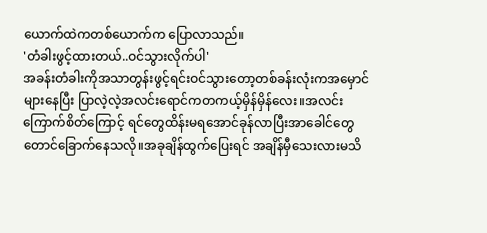ယောက်ထဲကတစ်ယောက်က ပြောလာသည်။
'တံခါးဖွင့်ထားတယ်..ဝင်သွားလိုက်ပါ'
အခန်းတံခါးကိုအသာတွန်းဖွင့်ရင်းဝင်သွားတော့တစ်ခန်းလုံးကအမှောင်များနေပြီး ပြာလဲ့လဲ့အလင်းရောင်ကတကယ့်မှိန်မှိန်လေး။အလင်းကြောက်စိတ်ကြောင့် ရင်တွေထိန်းမရအောင်ခုန်လာပြီးအာခေါင်တွေတောင်ခြောက်နေသလို။အခုချိန်ထွက်ပြေးရင် အချိန်မှီသေးလားမသိ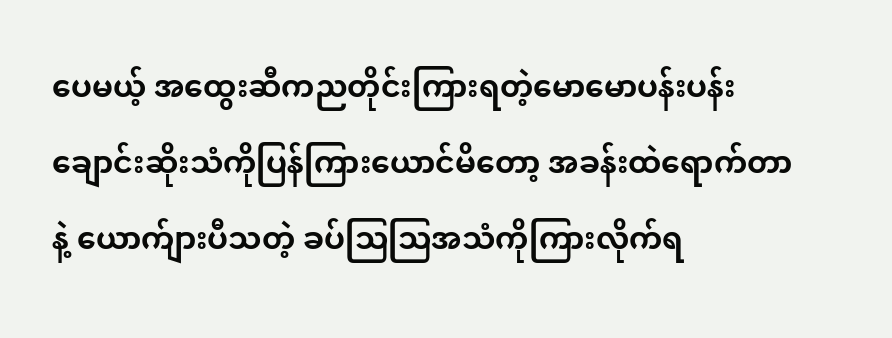ပေမယ့် အထွေးဆီကညတိုင်းကြားရတဲ့မောမောပန်းပန်းချောင်းဆိုးသံကိုပြန်ကြားယောင်မိတော့ အခန်းထဲရောက်တာနဲ့ ယောက်ျားပီသတဲ့ ခပ်သြသြအသံကိုကြားလိုက်ရ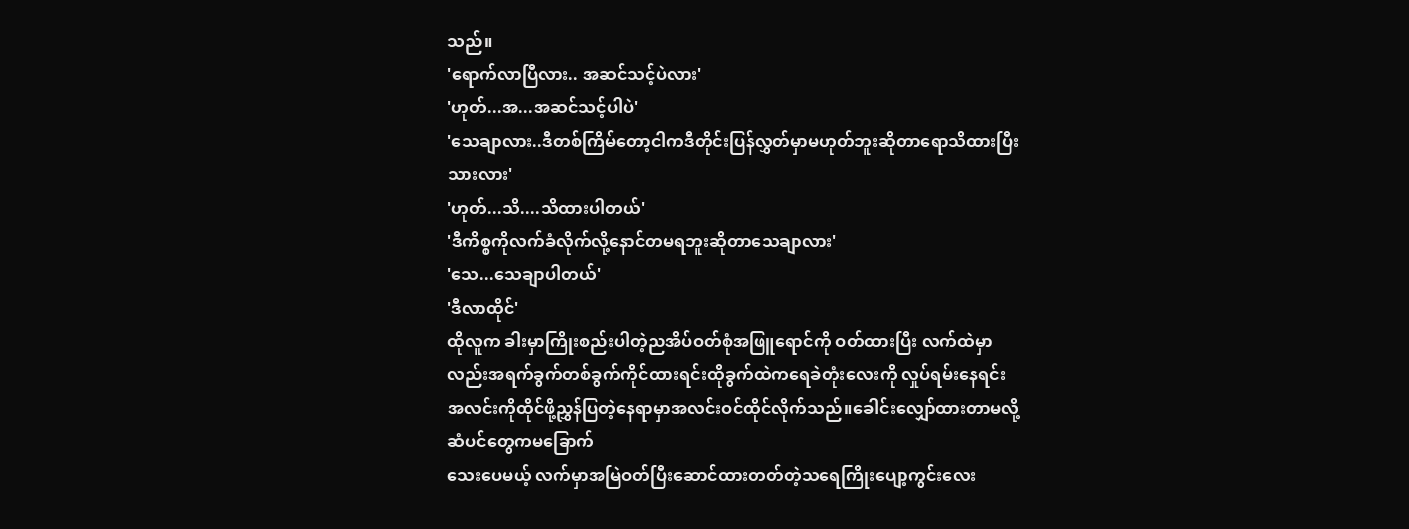သည်။
'ရောက်လာပြီလား.. အဆင်သင့်ပဲလား'
'ဟုတ်...အ...အဆင်သင့်ပါပဲ'
'သေချာလား..ဒီတစ်ကြိမ်တော့ငါကဒီတိုင်းပြန်လွှတ်မှာမဟုတ်ဘူးဆိုတာရောသိထားပြီးသားလား'
'ဟုတ်...သိ....သိထားပါတယ်'
'ဒီကိစ္စကိုလက်ခံလိုက်လို့နောင်တမရဘူးဆိုတာသေချာလား'
'သေ...သေချာပါတယ်'
'ဒီလာထိုင်'
ထိုလူက ခါးမှာကြိုးစည်းပါတဲ့ညအိပ်ဝတ်စုံအဖြူရောင်ကို ဝတ်ထားပြီး လက်ထဲမှာလည်းအရက်ခွက်တစ်ခွက်ကိုင်ထားရင်းထိုခွက်ထဲကရေခဲတုံးလေးကို လှုပ်ရမ်းနေရင်း အလင်းကိုထိုင်ဖို့ညွှန်ပြတဲ့နေရာမှာအလင်းဝင်ထိုင်လိုက်သည်။ခေါင်းလျှော်ထားတာမလို့ဆံပင်တွေကမခြောက်
သေးပေမယ့် လက်မှာအမြဲဝတ်ပြီးဆောင်ထားတတ်တဲ့သရေကြိုးပျော့ကွင်းလေး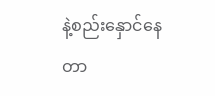နဲ့စည်းနှောင်နေတာ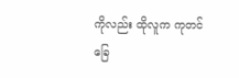ကိုလည်း ထိုလူက ကုတင်ခြေ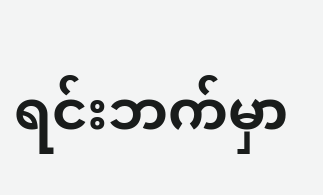ရင်းဘက်မှာ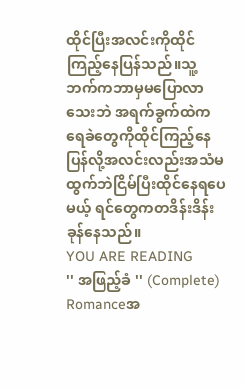ထိုင်ပြီးအလင်းကိုထိုင်ကြည့်နေပြန်သည်။သူ့ဘက်ကဘာမှမပြောလာသေးဘဲ အရက်ခွက်ထဲကရေခဲတွေကိုထိုင်ကြည့်နေပြန်လို့အလင်းလည်းအသံမထွက်ဘဲငြိမ်ပြီးထိုင်နေရပေမယ့် ရင်တွေကတဒိန်းဒိန်းခုန်နေသည်။
YOU ARE READING
'' အဖြည့်ခံ '' (Complete)
Romanceအ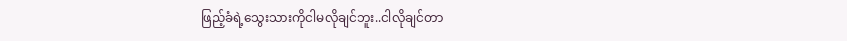ဖြည့်ခံရဲ့သွေးသားကိုငါမလိုချင်ဘူး..ငါလိုချင်တာ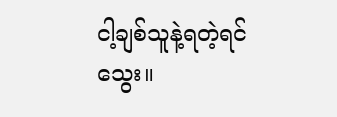ငါ့ချစ်သူနဲ့ရတဲ့ရင်သွေး။